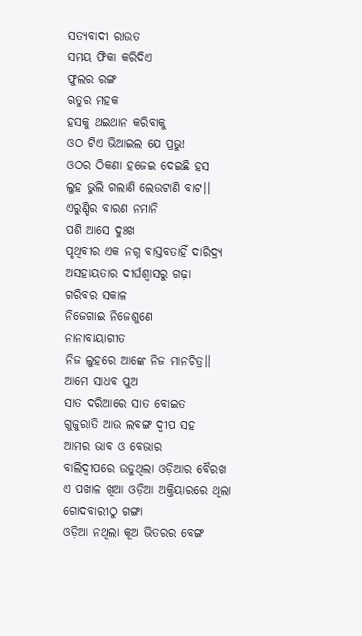ସତ୍ୟବାଦୀ ରାଉତ
ସମୟ ଫିକା କରିଦିଏ
ଫୁଲର ରଙ୍ଗ
ଋତୁର ମହକ
ହସକୁ ଥଇଥାନ କରିବାକୁ
ଓଠ ଟିଏ ଭିଆଇଲ ଯେ ପ୍ରଭୁ!
ଓଠର ଠିକଣା ହଜେଇ ଦେଇଛି ହସ
ଲୁହ ଭୁଲି ଗଲାଣି ଲେଉଟାଣି ବାଟ।।
ଏରୁଣ୍ଡିର ବାରଣ ନମାନି
ପଶି ଆସେ ଦୁଃଖ
ପୃଥିବୀର ଏକ ନଗ୍ନ ବାସ୍ତବତାହିଁ ଦାରିଦ୍ର୍ୟ
ଅସହାୟତାର ଦୀର୍ଘଶ୍ୱାସରୁ ଗଢ଼ା
ଗରିବର ସକାଳ
ନିଜେଗାଇ ନିଜେଶୁଣେ
ନାନାବାୟାଗୀତ
ନିଜ ଲୁହରେ ଆଙ୍କେ ନିଜ ମାନଚିତ୍ର।।
ଆମେ ସାଧବ ପୁଅ
ସାତ ଦରିଆରେ ସାତ ବୋଇତ
ଗୁଜୁରାତି ଆଉ ଲବଙ୍ଗ ଦ୍ୱୀପ ସହ
ଆମର ଭାବ ଓ ବେଭାର
ବାଲିଦ୍ୱୀପରେ ଉଡୁଥିଲା ଓଡ଼ିଆର ବୈରଖ
ଏ ପଖାଳ ଖିଆ ଓଡ଼ିଆ ଅକ୍ତିୟାରରେ ଥିଲା
ଗୋଦବାରୀଠୁ ଗଙ୍ଗା
ଓଡ଼ିଆ ନଥିଲା କୂଅ ଭିତରର ବେଙ୍ଗ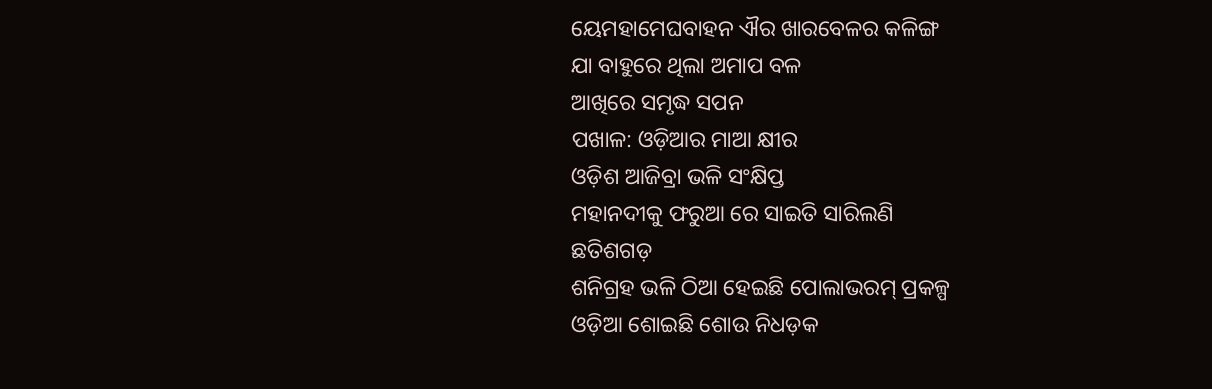ୟେମହାମେଘବାହନ ଐର ଖାରବେଳର କଳିଙ୍ଗ
ଯା ବାହୁରେ ଥିଲା ଅମାପ ବଳ
ଆଖିରେ ସମୃଦ୍ଧ ସପନ
ପଖାଳ: ଓଡ଼ିଆର ମାଆ କ୍ଷୀର
ଓଡ଼ିଶ ଆଜିବ୍ରା ଭଳି ସଂକ୍ଷିପ୍ତ
ମହାନଦୀକୁ ଫରୁଆ ରେ ସାଇତି ସାରିଲଣି
ଛତିଶଗଡ଼
ଶନିଗ୍ରହ ଭଳି ଠିଆ ହେଇଛି ପୋଲାଭରମ୍ ପ୍ରକଳ୍ପ
ଓଡ଼ିଆ ଶୋଇଛି ଶୋଉ ନିଧଡ଼କ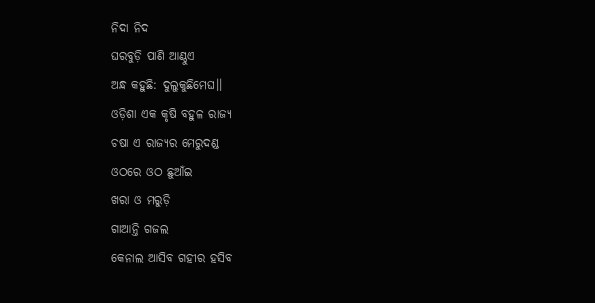ନିଦା ନିଦ
ଘରବୁଡ଼ି ପାଣି ଆଣ୍ଠୁଏ
ଅନ୍ଧ କହୁଛି: ଦୁଲୁକୁଛିମେଘ।।
ଓଡ଼ିଶା ଏକ କୃଷି ବହୁଳ ରାଜ୍ୟ
ଚଷା ଏ ରାଜ୍ୟର ମେରୁଦଣ୍ଡ
ଓଠରେ ଓଠ ଛୁଆଁଇ
ଖରା ଓ ମରୁଡ଼ି
ଗାଆନ୍ତି ଗଜଲ
କେନାଲ ଆସିବ ଗହୀର ହସିବ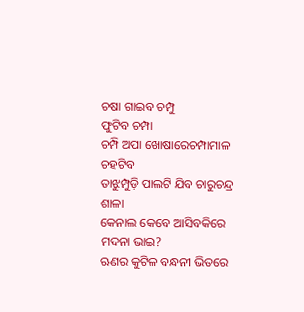ଚଷା ଗାଇବ ଚମ୍ପୁ
ଫୁଟିବ ଚମ୍ପା
ଚମ୍ପି ଅପା ଖୋଷାରେଚମ୍ପାମାଳ ଚହଟିବ
ତାଝୁମ୍ପୁଡ଼ି ପାଲଟି ଯିବ ଚାରୁଚନ୍ଦ୍ର ଶାଳା
କେନାଲ କେବେ ଆସିବକିରେ ମଦନା ଭାଇ?
ଋଣର କୁଟିଳ ବନ୍ଧନୀ ଭିତରେ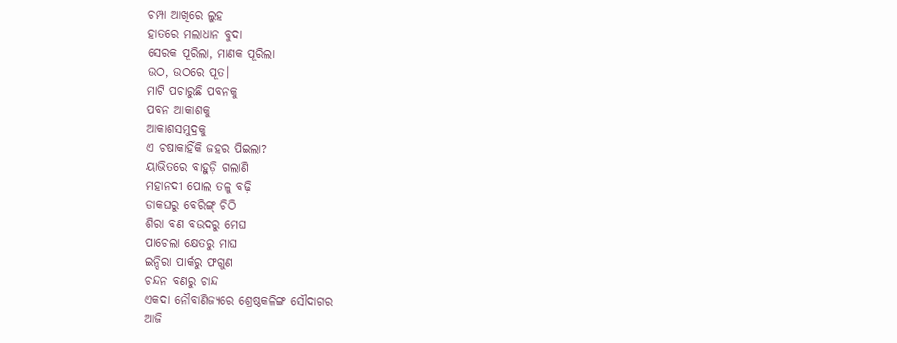ଚମ୍ପା ଆଖିରେ ଲୁହ
ହାତରେ ମଲାଧାନ ବୁଦା
ସେରକ ପୂରିଲା, ମାଣକ ପୂରିଲା
ଉଠ, ଉଠରେ ପୂତ।
ମାଟି ପଚାରୁଛି ପବନକୁ
ପବନ ଆକାଶକୁ
ଆକାଶସମୁଦ୍ରକୁ
ଏ ଚଷାକାହିଁକି ଜହର ପିଇଲା?
ୟାଭିତରେ ବାହୁଡ଼ି ଗଲାଣି
ମହାନଦୀ ପୋଲ ତଳୁ ବଢ଼ି
ଡାକଘରୁ ବେରିଙ୍ଗ୍ ଚିଠି
ଶିରା ବଣ ବଉଦରୁ ମେଘ
ପାଚେଲା କ୍ଷେତରୁ ମାଘ
ଇନ୍ଦିରା ପାର୍କରୁ ଫଗୁଣ
ଚନ୍ଦନ ବଣରୁ ଚାନ୍ଦ
ଏକଦା ନୌବାଣିଜ୍ୟରେ ଶ୍ରେଷ୍ଠକଳିଙ୍ଗ ସୌଦାଗର
ଆଜି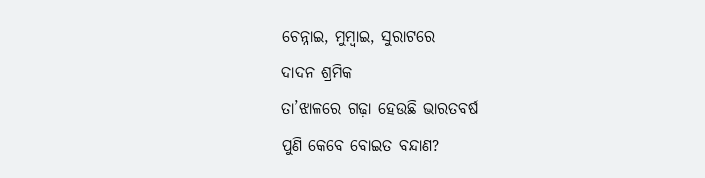ଚେନ୍ନାଇ, ମୁମ୍ବାଇ, ସୁରାଟରେ
ଦାଦନ ଶ୍ରମିକ
ତା’ଝାଳରେ ଗଢ଼ା ହେଉଛି ଭାରତବର୍ଷ
ପୁଣି କେବେ ବୋଇତ ବନ୍ଦାଣ?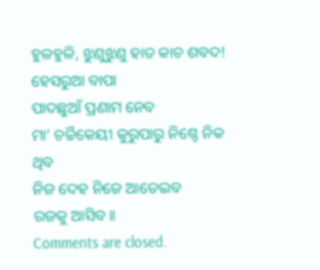ହୁଳହୁଳି, ଝୁଣୁଝୁଣୁ ହାତ କାଚ ଶବଦ!
ହେସରୁଆ ବାପା
ପାଦଛୁଆଁ ପ୍ରଣାମ ନେବ
ମା’ ଚର୍ଚ୍ଚିକେୟୀ କୁରୁପାରୁ ନିଶ୍ଚେ ନିକ ଥିବ
ନିଜ ଦେହ ନିଜେ ଆତେଇବ
ରଜକୁ ଆସିବ।।
Comments are closed.